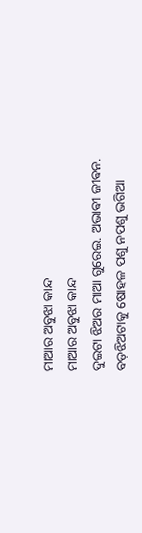ମାଆର ଅବୁଝା କାନ୍ଦ
ମାଆର ଅବୁଝା କାନ୍ଦ
ଦୁଇଟା ଝିଅର ମାଆ ଗୁରେଇ. ଅଭାଵୀ ଜୀଵନ. ବଡ଼ଝିଅଟାକୁ ଷୋହଳ ପଶୁ ନପଶୁ ଭଗିଆ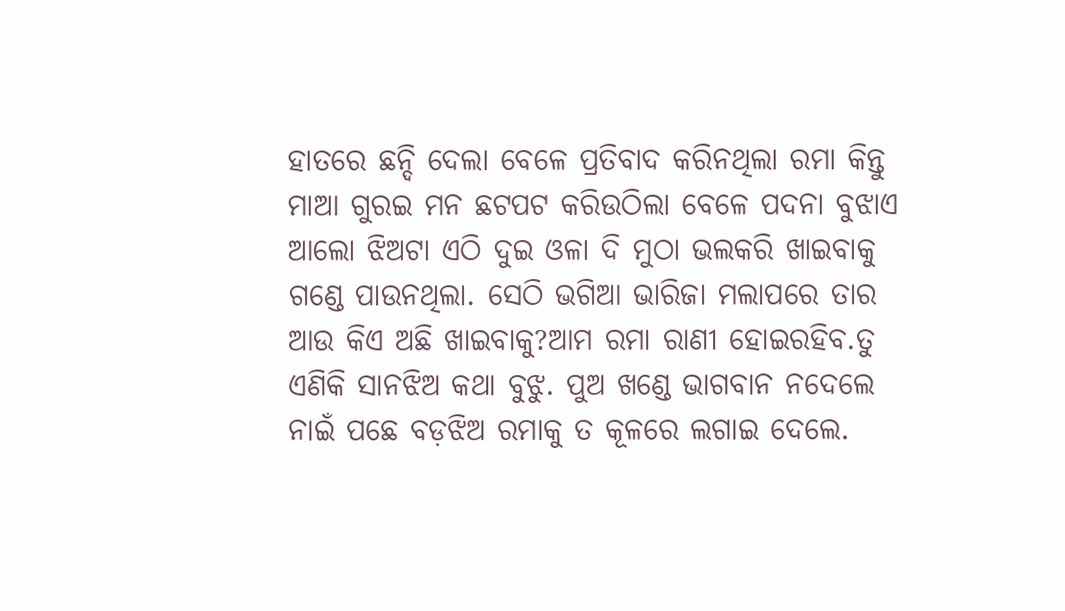ହାତରେ ଛନ୍ଦି ଦେଲା ବେଳେ ପ୍ରତିବାଦ କରିନଥିଲା ରମା କିନ୍ତୁ ମାଆ ଗୁରଇ ମନ ଛଟପଟ କରିଉଠିଲା ବେଳେ ପଦନା ବୁଝାଏ ଆଲୋ ଝିଅଟା ଏଠି ଦୁଇ ଓଳା ଦି ମୁଠା ଭଲକରି ଖାଇବାକୁ ଗଣ୍ଡେ ପାଉନଥିଲା. ସେଠି ଭଗିଆ ଭାରିଜା ମଲାପରେ ତାର ଆଉ କିଏ ଅଛି ଖାଇବାକୁ?ଆମ ରମା ରାଣୀ ହୋଇରହିବ.ତୁ ଏଣିକି ସାନଝିଅ କଥା ବୁଝୁ. ପୁଅ ଖଣ୍ଡେ ଭାଗବାନ ନଦେଲେ ନାଇଁ ପଛେ ବଡ଼ଝିଅ ରମାକୁ ତ କୂଳରେ ଲଗାଇ ଦେଲେ.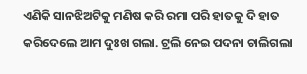ଏଣିକି ସାନଝିଅଟିକୁ ମଣିଷ କରି ରମା ପରି ହାତକୁ ଦି ହାତ କରିଦେଲେ ଆମ ଦୁଃଖ ଗଲା. ଟ୍ରଲି ନେଇ ପଦନା ଚାଲିଗଲା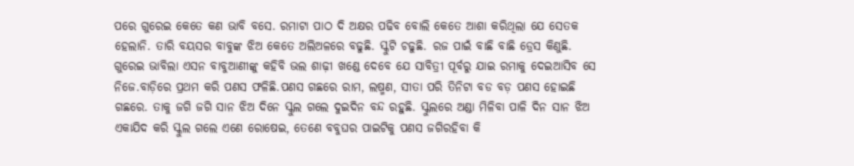ପରେ ଗୁରେଇ କେତେ କଣ ଭାବି ବସେ. ରମାଟା ପାଠ ଦି ଅକ୍ଷର ପଢିବ ବୋଲି କେତେ ଆଶା କରିଥିଲା ଯେ ସେତକ ହେଲାନି. ତାରି ବୟସର ବାବୁଙ୍କ ଝିଅ କେତେ ଅଲିଅଳରେ ବଢୁଛି. ସ୍କୁଟି ଚଢୁଛି. ରଜ ପାଇଁ ବାଛି ବାଛି ଡ୍ରେସ କିଣୁଛି. ଗୁରେଇ ଭାବିଲା ଏସନ ବାବୁଆଣୀଙ୍କୁ କହିବି ଭଲ ଶାଢ଼ୀ ଖଣ୍ଡେ ଦେବେ ଯେ ସାବିତ୍ରୀ ପୂର୍ବରୁ ଯାଇ ରମାକୁ ଦେଇଆସିବ ସେ ନିଜେ.ବାଡ଼ିରେ ପ୍ରଥମ କରି ପଣସ ଫଳିଛି.ପଣସ ଗଛରେ ରାମ, ଲଷ୍ମଣ, ସୀତା ପରି ତିନିଟା ବଡ ବଡ଼ ପଣସ ହୋଇଛି ଗଛରେ. ତାକୁ ଜଗି ଜଗି ସାନ ଝିଅ ଦିନେ ସ୍କୁଲ ଗଲେ ଦୁଇଦିନ ବନ୍ଦ ରହୁଛି. ସ୍କୁଲରେ ଅଣ୍ଡା ମିଳିବା ପାଳି ଦିନ ସାନ ଝିଅ ଏକାଯିଦ କରି ସ୍କୁଲ ଗଲେ ଏଣେ ରୋଷେଇ, ତେଣେ ବବୁଘର ପାଇଟିକୁ ପଣସ ଜଗିରହିବା କି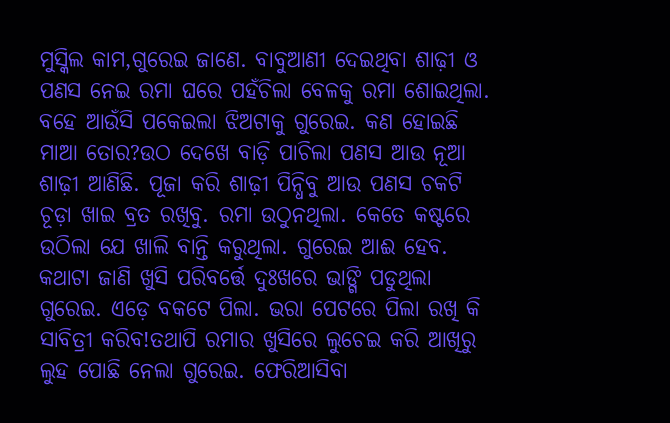ମୁସ୍କିଲ କାମ,ଗୁରେଇ ଜାଣେ. ବାବୁଆଣୀ ଦେଇଥିବା ଶାଢ଼ୀ ଓ ପଣସ ନେଇ ରମା ଘରେ ପହଁଚିଲା ବେଳକୁ ରମା ଶୋଇଥିଲା. ବହେ ଆଉଁସି ପକେଇଲା ଝିଅଟାକୁ ଗୁରେଇ. କଣ ହୋଇଛି ମାଆ ତୋର?ଉଠ ଦେଖେ ବାଡ଼ି ପାଚିଲା ପଣସ ଆଉ ନୂଆ ଶାଢ଼ୀ ଆଣିଛି. ପୂଜା କରି ଶାଢ଼ୀ ପିନ୍ଧିବୁ ଆଉ ପଣସ ଚକଟି ଚୂଡ଼ା ଖାଇ ବ୍ରତ ରଖିବୁ. ରମା ଉଠୁନଥିଲା. କେତେ କଷ୍ଟରେ ଉଠିଲା ଯେ ଖାଲି ବାନ୍ତି କରୁଥିଲା. ଗୁରେଇ ଆଈ ହେବ. କଥାଟା ଜାଣି ଖୁସି ପରିବର୍ତ୍ତେ ଦୁଃଖରେ ଭାଙ୍ଗି ପଡୁଥିଲା ଗୁରେଇ. ଏଡ଼େ ବକଟେ ପିଲା. ଭରା ପେଟରେ ପିଲା ରଖି କି ସାବିତ୍ରୀ କରିବ!ତଥାପି ରମାର ଖୁସିରେ ଲୁଚେଇ କରି ଆଖିରୁ ଲୁହ ପୋଛି ନେଲା ଗୁରେଇ. ଫେରିଆସିବା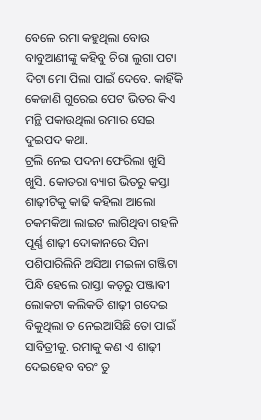ବେଳେ ରମା କହୁଥିଲା ବୋଉ ବାବୁଆଣୀଙ୍କୁ କହିବୁ ଚିରା ଲୁଗା ପଟା ଦିଟା ମୋ ପିଲା ପାଇଁ ଦେବେ. କାହିଁକି କେଜାଣି ଗୁରେଇ ପେଟ ଭିତର କିଏ ମନ୍ଥି ପକାଉଥିଲା ରମାର ସେଇ ଦୁଇପଦ କଥା.
ଟ୍ରଲି ନେଇ ପଦନା ଫେରିଲା ଖୁସି ଖୁସି. କୋତରା ବ୍ୟାଗ ଭିତରୁ କସ୍ତା ଶାଢ଼ୀଟିକୁ କାଢି କହିଲା ଆଲୋ ଚକମକିଆ ଲାଇଟ ଲାଗିଥିବା ଗହଳି ପୂର୍ଣ୍ଣ ଶାଢ଼ୀ ଦୋକାନରେ ସିନା ପଶିପାରିଲିନି ଅସିଆ ମଇଳା ଗଞ୍ଜିଟା ପିନ୍ଧି ହେଲେ ରାସ୍ତା କଡ଼ରୁ ପଞ୍ଜାଵୀ ଲୋକଟା କଲିକତି ଶାଢ଼ୀ ଗଦେଇ ବିକୁଥିଲା ତ ନେଇଆସିଛି ତୋ ପାଇଁ ସାବିତ୍ରୀକୁ. ରମାକୁ କଣ ଏ ଶାଢ଼ୀ ଦେଇହେବ ବରଂ ତୁ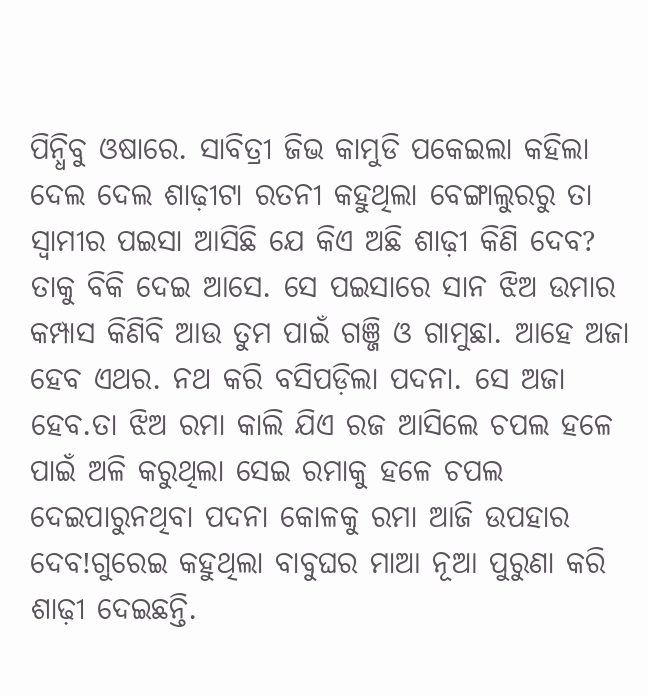ପିନ୍ଧିବୁ ଓଷାରେ. ସାବିତ୍ରୀ ଜିଭ କାମୁଡି ପକେଇଲା କହିଲା ଦେଲ ଦେଲ ଶାଢ଼ୀଟା ରତନୀ କହୁଥିଲା ବେଙ୍ଗାଲୁରରୁ ତା ସ୍ୱାମୀର ପଇସା ଆସିଛି ଯେ କିଏ ଅଛି ଶାଢ଼ୀ କିଣି ଦେବ? ତାକୁ ବିକି ଦେଇ ଆସେ. ସେ ପଇସାରେ ସାନ ଝିଅ ଉମାର କମ୍ପାସ କିଣିବି ଆଉ ତୁମ ପାଇଁ ଗଞ୍ଜି ଓ ଗାମୁଛା. ଆହେ ଅଜା ହେବ ଏଥର. ନଥ କରି ବସିପଡ଼ିଲା ପଦନା. ସେ ଅଜା ହେବ.ତା ଝିଅ ରମା କାଲି ଯିଏ ରଜ ଆସିଲେ ଚପଲ ହଳେ ପାଇଁ ଅଳି କରୁଥିଲା ସେଇ ରମାକୁ ହଳେ ଚପଲ ଦେଇପାରୁନଥିବା ପଦନା କୋଳକୁ ରମା ଆଜି ଉପହାର ଦେବ!ଗୁରେଇ କହୁଥିଲା ବାବୁଘର ମାଆ ନୂଆ ପୁରୁଣା କରି ଶାଢ଼ୀ ଦେଇଛନ୍ତି.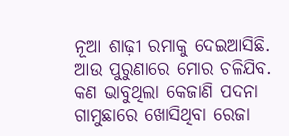ନୂଆ ଶାଢ଼ୀ ରମାକୁ ଦେଇଆସିଛି. ଆଉ ପୁରୁଣାରେ ମୋର ଚଳିଯିବ. କଣ ଭାବୁଥିଲା କେଜାଣି ପଦନା ଗାମୁଛାରେ ଖୋସିଥିବା ରେଜା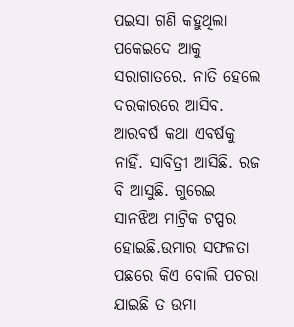ପଇସା ଗଣି କହୁଥିଲା ପକେଇଦେ ଆକୁ ସରାଗାତରେ. ନାତି ହେଲେ ଦରକାରରେ ଆସିବ.
ଆରବର୍ଷ କଥା ଏବର୍ଷକୁ ନାହିଁ. ସାବିତ୍ରୀ ଆସିଛି. ରଜ ବି ଆସୁଛି. ଗୁରେଇ ସାନଝିଅ ମାଟ୍ରିକ ଟପ୍ପର ହୋଇଛି.ଉମାର ସଫଳତା ପଛରେ କିଏ ବୋଲି ପଚରା ଯାଇଛି ତ ଉମା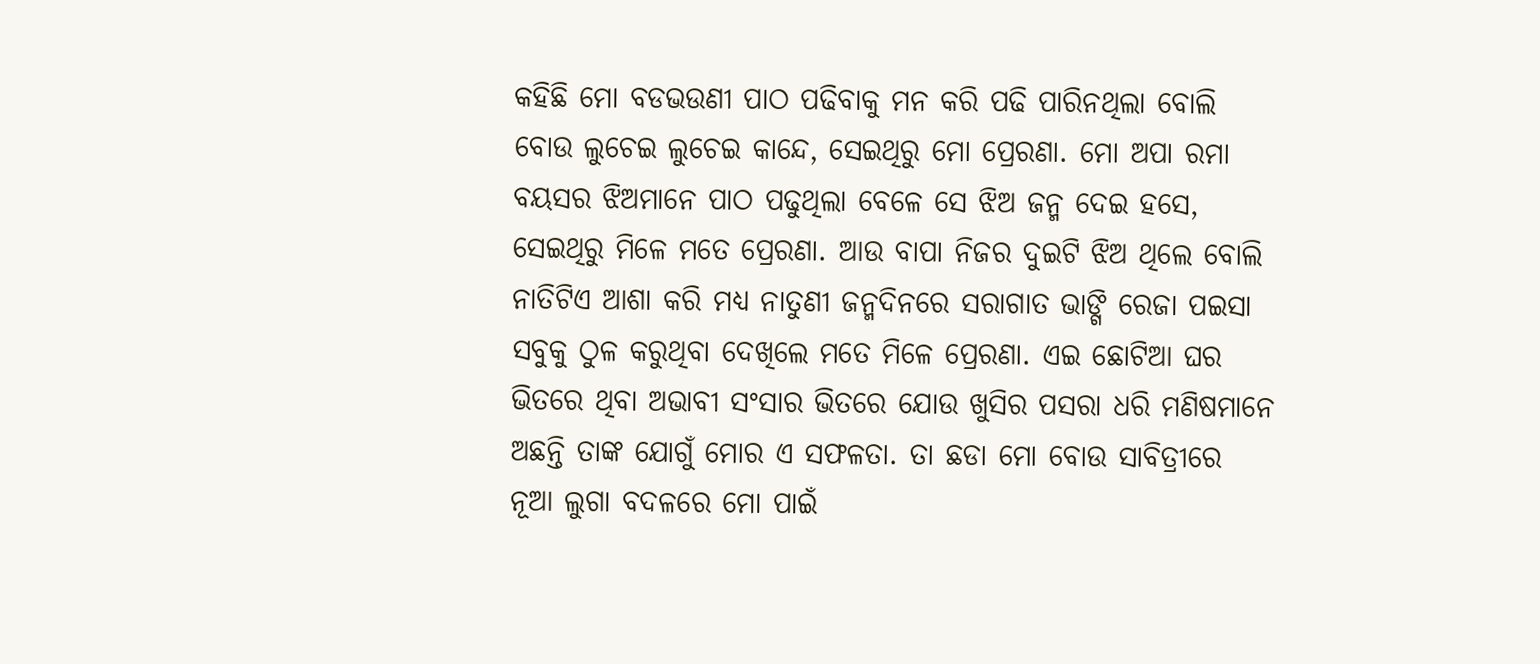କହିଛି ମୋ ବଡଭଉଣୀ ପାଠ ପଢିବାକୁ ମନ କରି ପଢି ପାରିନଥିଲା ବୋଲି ବୋଉ ଲୁଚେଇ ଲୁଚେଇ କାନ୍ଦେ, ସେଇଥିରୁ ମୋ ପ୍ରେରଣା. ମୋ ଅପା ରମା ବୟସର ଝିଅମାନେ ପାଠ ପଢୁଥିଲା ବେଳେ ସେ ଝିଅ ଜନ୍ମ ଦେଇ ହସେ, ସେଇଥିରୁ ମିଳେ ମତେ ପ୍ରେରଣା. ଆଉ ବାପା ନିଜର ଦୁଇଟି ଝିଅ ଥିଲେ ବୋଲି ନାତିଟିଏ ଆଶା କରି ମଧ୍ୟ ନାତୁଣୀ ଜନ୍ମଦିନରେ ସରାଗାତ ଭାଙ୍ଗି ରେଜା ପଇସା ସବୁକୁ ଠୁଳ କରୁଥିବା ଦେଖିଲେ ମତେ ମିଳେ ପ୍ରେରଣା. ଏଇ ଛୋଟିଆ ଘର ଭିତରେ ଥିବା ଅଭାବୀ ସଂସାର ଭିତରେ ଯୋଉ ଖୁସିର ପସରା ଧରି ମଣିଷମାନେ ଅଛନ୍ତି ତାଙ୍କ ଯୋଗୁଁ ମୋର ଏ ସଫଳତା. ତା ଛଡା ମୋ ବୋଉ ସାବିତ୍ରୀରେ ନୂଆ ଲୁଗା ବଦଳରେ ମୋ ପାଇଁ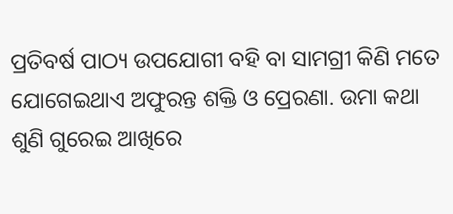ପ୍ରତିବର୍ଷ ପାଠ୍ୟ ଉପଯୋଗୀ ବହି ବା ସାମଗ୍ରୀ କିଣି ମତେ ଯୋଗେଇଥାଏ ଅଫୁରନ୍ତ ଶକ୍ତି ଓ ପ୍ରେରଣା. ଉମା କଥା ଶୁଣି ଗୁରେଇ ଆଖିରେ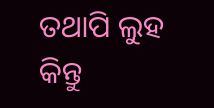ତଥାପି ଲୁହ କିନ୍ତୁ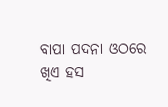ବାପା ପଦନା ଓଠରେ ଖିଏ ହସ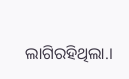ଲାଗିରହିଥିଲା.।